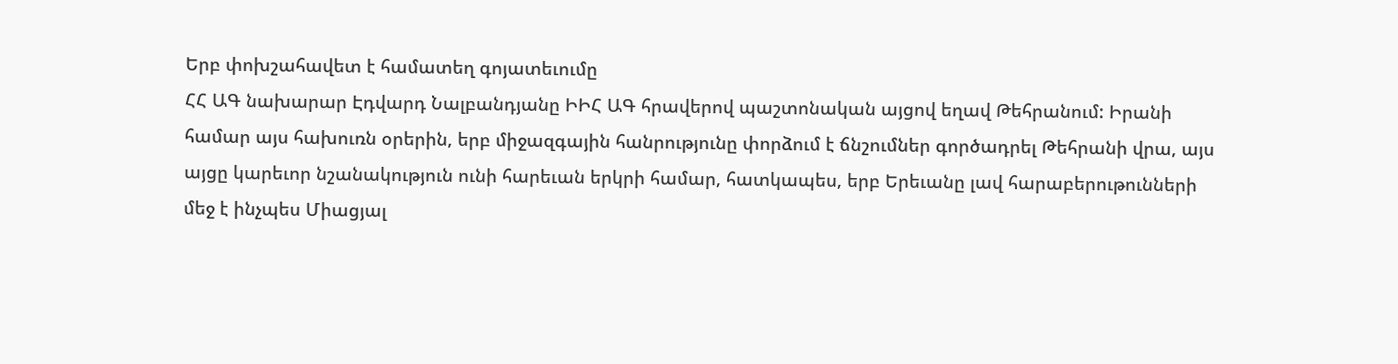Երբ փոխշահավետ է համատեղ գոյատեւումը
ՀՀ ԱԳ նախարար Էդվարդ Նալբանդյանը ԻԻՀ ԱԳ հրավերով պաշտոնական այցով եղավ Թեհրանում: Իրանի համար այս հախուռն օրերին, երբ միջազգային հանրությունը փորձում է ճնշումներ գործադրել Թեհրանի վրա, այս այցը կարեւոր նշանակություն ունի հարեւան երկրի համար, հատկապես, երբ Երեւանը լավ հարաբերութունների մեջ է ինչպես Միացյալ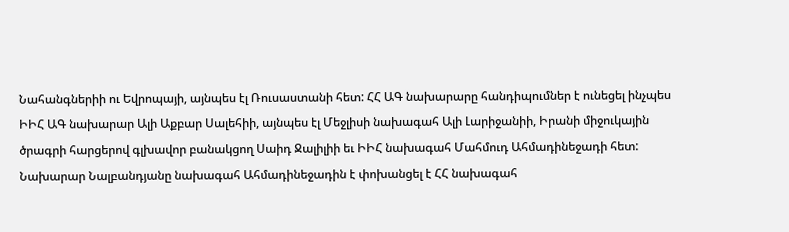Նահանգներիի ու Եվրոպայի, այնպես էլ Ռուսաստանի հետ: ՀՀ ԱԳ նախարարը հանդիպումներ է ունեցել ինչպես ԻԻՀ ԱԳ նախարար Ալի Աքբար Սալեհիի, այնպես էլ Մեջլիսի նախագահ Ալի Լարիջանիի, Իրանի միջուկային ծրագրի հարցերով գլխավոր բանակցող Սաիդ Ջալիլիի եւ ԻԻՀ նախագահ Մահմուդ Ահմադինեջադի հետ:
Նախարար Նալբանդյանը նախագահ Ահմադինեջադին է փոխանցել է ՀՀ նախագահ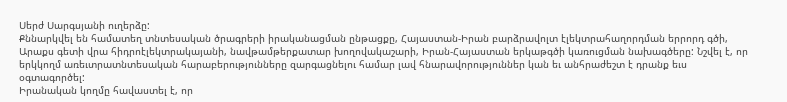Սերժ Սարգսյանի ուղերձը:
Քննարկվել են համատեղ տնտեսական ծրագրերի իրականացման ընթացքը, Հայաստան-Իրան բարձրավոլտ էլեկտրահաղորդման երրորդ գծի, Արաքս գետի վրա հիդրոէլեկտրակայանի, նավթամթերքատար խողովակաշարի, Իրան-Հայաստան երկաթգծի կառուցման նախագծերը: Նշվել է, որ երկկողմ առեւտրատնտեսական հարաբերությունները զարգացնելու համար լավ հնարավորություններ կան եւ անհրաժեշտ է դրանք եւս օգտագործել:
Իրանական կողմը հավաստել է, որ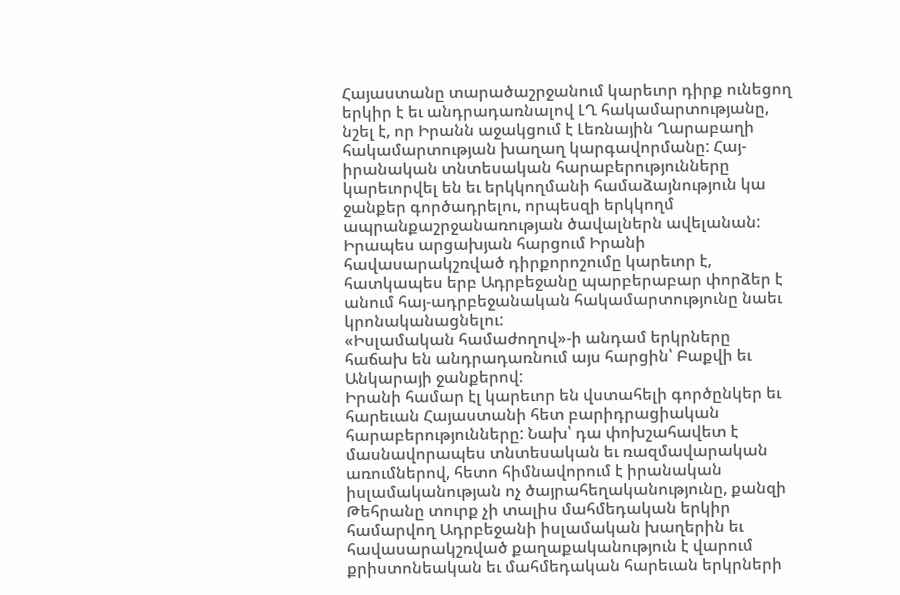Հայաստանը տարածաշրջանում կարեւոր դիրք ունեցող երկիր է եւ անդրադառնալով ԼՂ հակամարտությանը, նշել է, որ Իրանն աջակցում է Լեռնային Ղարաբաղի հակամարտության խաղաղ կարգավորմանը: Հայ-իրանական տնտեսական հարաբերությունները կարեւորվել են եւ երկկողմանի համաձայնություն կա ջանքեր գործադրելու, որպեսզի երկկողմ ապրանքաշրջանառության ծավալներն ավելանան: Իրապես արցախյան հարցում Իրանի հավասարակշռված դիրքորոշումը կարեւոր է, հատկապես երբ Ադրբեջանը պարբերաբար փորձեր է անում հայ-ադրբեջանական հակամարտությունը նաեւ կրոնականացնելու:
«Իսլամական համաժողով»-ի անդամ երկրները հաճախ են անդրադառնում այս հարցին՝ Բաքվի եւ Անկարայի ջանքերով:
Իրանի համար էլ կարեւոր են վստահելի գործընկեր եւ հարեւան Հայաստանի հետ բարիդրացիական հարաբերությունները: Նախ՝ դա փոխշահավետ է մասնավորապես տնտեսական եւ ռազմավարական առումներով, հետո հիմնավորում է իրանական իսլամականության ոչ ծայրահեղականությունը, քանզի Թեհրանը տուրք չի տալիս մահմեդական երկիր համարվող Ադրբեջանի իսլամական խաղերին եւ հավասարակշռված քաղաքականություն է վարում քրիստոնեական եւ մահմեդական հարեւան երկրների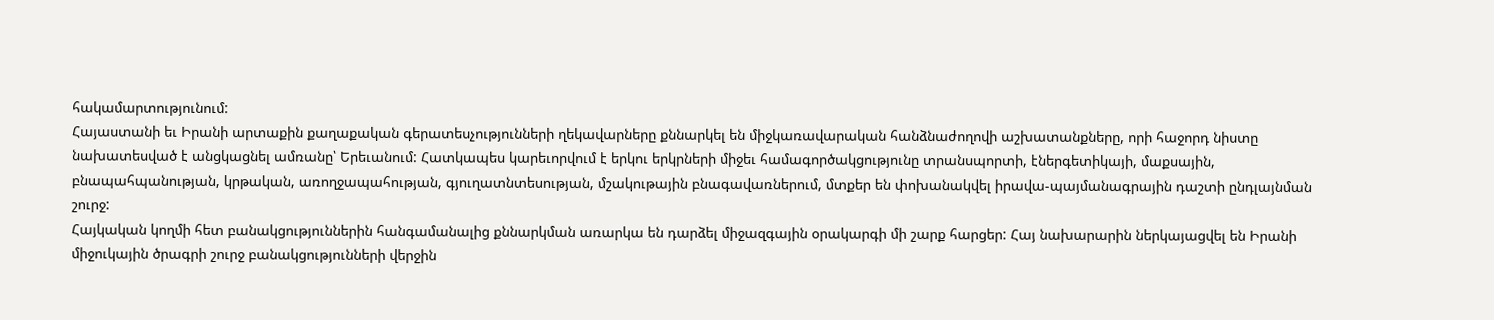հակամարտությունում:
Հայաստանի եւ Իրանի արտաքին քաղաքական գերատեսչությունների ղեկավարները քննարկել են միջկառավարական հանձնաժողովի աշխատանքները, որի հաջորդ նիստը նախատեսված է անցկացնել ամռանը՝ Երեւանում: Հատկապես կարեւորվում է երկու երկրների միջեւ համագործակցությունը տրանսպորտի, էներգետիկայի, մաքսային, բնապահպանության, կրթական, առողջապահության, գյուղատնտեսության, մշակութային բնագավառներում, մտքեր են փոխանակվել իրավա-պայմանագրային դաշտի ընդլայնման շուրջ:
Հայկական կողմի հետ բանակցություններին հանգամանալից քննարկման առարկա են դարձել միջազգային օրակարգի մի շարք հարցեր: Հայ նախարարին ներկայացվել են Իրանի միջուկային ծրագրի շուրջ բանակցությունների վերջին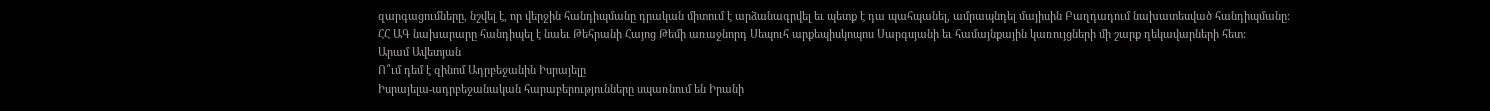զարգացումները, նշվել է, որ վերջին հանդիպմանը դրական միտում է արձանագրվել եւ պետք է դա պահպանել, ամրապնդել մայիսին Բաղդադում նախատեսված հանդիպմանը:
ՀՀ ԱԳ նախարարը հանդիպել է նաեւ Թեհրանի Հայոց Թեմի առաջնորդ Սեպուհ արքեպիսկոպոս Սարգսյանի եւ համայնքային կառույցների մի շարք ղեկավարների հետ:
Արամ Ավետյան
Ո՞ւմ դեմ է զինոմ Ադրբեջանին Իսրայելը
Իսրայելա-ադրբեջանական հարաբերությունները սպառնում են Իրանի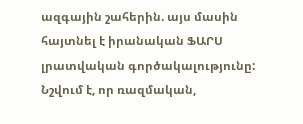ազգային շահերին. այս մասին հայտնել է իրանական ՖԱՐՍ լրատվական գործակալությունը: Նշվում է, որ ռազմական,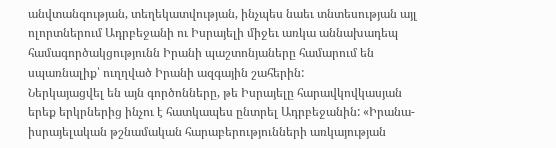անվտանգության, տեղեկատվության, ինչպես նաեւ տնտեսության այլ ոլորտներում Ադրբեջանի ու Իսրայելի միջեւ առկա աննախադեպ համագործակցությունն Իրանի պաշտոնյաները համարում են սպառնալիք՝ ուղղված Իրանի ազգային շահերին:
Ներկայացվել են այն գործոնները, թե Իսրայելը հարավկովկասյան երեք երկրներից ինչու է հատկապես ընտրել Ադրբեջանին: «Իրանա-իսրայելական թշնամական հարաբերությունների առկայության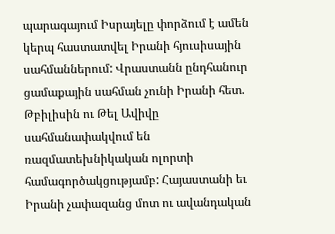պարագայում Իսրայելը փորձում է ամեն կերպ հաստատվել Իրանի հյուսիսային սահմաններում: Վրաստանն ընդհանուր ցամաքային սահման չունի Իրանի հետ. Թբիլիսին ու Թել Ավիվը սահմանափակվում են ռազմատեխնիկական ոլորտի համագործակցությամբ: Հայաստանի եւ Իրանի չափազանց մոտ ու ավանդական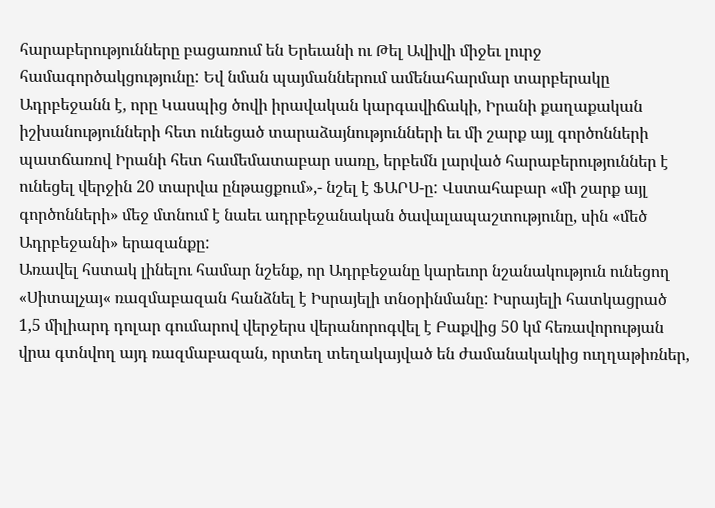հարաբերությունները բացառում են Երեւանի ու Թել Ավիվի միջեւ լուրջ համագործակցությունը: Եվ նման պայմաններում ամենահարմար տարբերակը Ադրբեջանն է, որը Կասպից ծովի իրավական կարգավիճակի, Իրանի քաղաքական իշխանությունների հետ ունեցած տարաձայնությունների եւ մի շարք այլ գործոնների պատճառով Իրանի հետ համեմատաբար սառը, երբեմն լարված հարաբերություններ է ունեցել վերջին 20 տարվա ընթացքում»,- նշել է ՖԱՐՍ-ը: Վստահաբար «մի շարք այլ գործոնների» մեջ մտնում է նաեւ ադրբեջանական ծավալապաշտությունը, սին «մեծ Ադրբեջանի» երազանքը:
Առավել հստակ լինելու համար նշենք, որ Ադրբեջանը կարեւոր նշանակություն ունեցող «Սիտալչայ« ռազմաբազան հանձնել է Իսրայելի տնօրինմանը: Իսրայելի հատկացրած 1,5 միլիարդ դոլար գումարով վերջերս վերանորոգվել է Բաքվից 50 կմ հեռավորության վրա գտնվող այդ ռազմաբազան, որտեղ տեղակայված են ժամանակակից ուղղաթիռներ,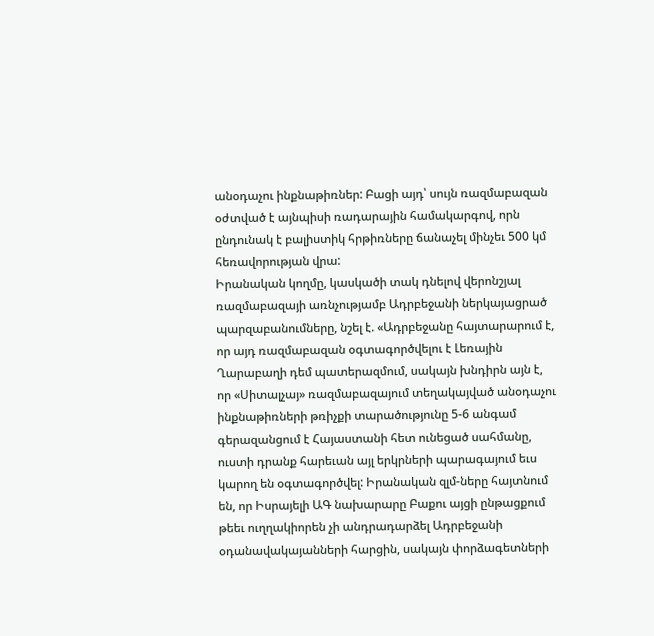անօդաչու ինքնաթիռներ: Բացի այդ՝ սույն ռազմաբազան օժտված է այնպիսի ռադարային համակարգով, որն ընդունակ է բալիստիկ հրթիռները ճանաչել մինչեւ 500 կմ հեռավորության վրա:
Իրանական կողմը, կասկածի տակ դնելով վերոնշյալ ռազմաբազայի առնչությամբ Ադրբեջանի ներկայացրած պարզաբանումները, նշել է. «Ադրբեջանը հայտարարում է, որ այդ ռազմաբազան օգտագործվելու է Լեռային Ղարաբաղի դեմ պատերազմում, սակայն խնդիրն այն է, որ «Սիտալչայ» ռազմաբազայում տեղակայված անօդաչու ինքնաթիռների թռիչքի տարածությունը 5-6 անգամ գերազանցում է Հայաստանի հետ ունեցած սահմանը, ուստի դրանք հարեւան այլ երկրների պարագայում եւս կարող են օգտագործվել: Իրանական զլմ-ները հայտնում են, որ Իսրայելի ԱԳ նախարարը Բաքու այցի ընթացքում թեեւ ուղղակիորեն չի անդրադարձել Ադրբեջանի օդանավակայանների հարցին, սակայն փորձագետների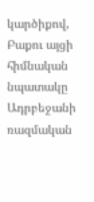կարծիքով, Բաքու այցի հիմնական նպատակը Ադրբեջանի ռազմական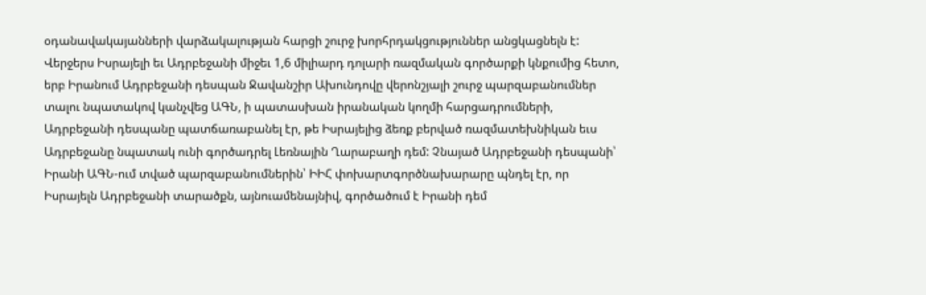օդանավակայանների վարձակալության հարցի շուրջ խորհրդակցություններ անցկացնելն է:
Վերջերս Իսրայելի եւ Ադրբեջանի միջեւ 1,6 միլիարդ դոլարի ռազմական գործարքի կնքումից հետո, երբ Իրանում Ադրբեջանի դեսպան Ջավանշիր Ախունդովը վերոնշյալի շուրջ պարզաբանումներ տալու նպատակով կանչվեց ԱԳՆ, ի պատասխան իրանական կողմի հարցադրումների, Ադրբեջանի դեսպանը պատճառաբանել էր, թե Իսրայելից ձեռք բերված ռազմատեխնիկան եւս Ադրբեջանը նպատակ ունի գործադրել Լեռնային Ղարաբաղի դեմ: Չնայած Ադրբեջանի դեսպանի՝ Իրանի ԱԳՆ-ում տված պարզաբանումներին՝ ԻԻՀ փոխարտգործնախարարը պնդել էր, որ Իսրայելն Ադրբեջանի տարածքն, այնուամենայնիվ, գործածում է Իրանի դեմ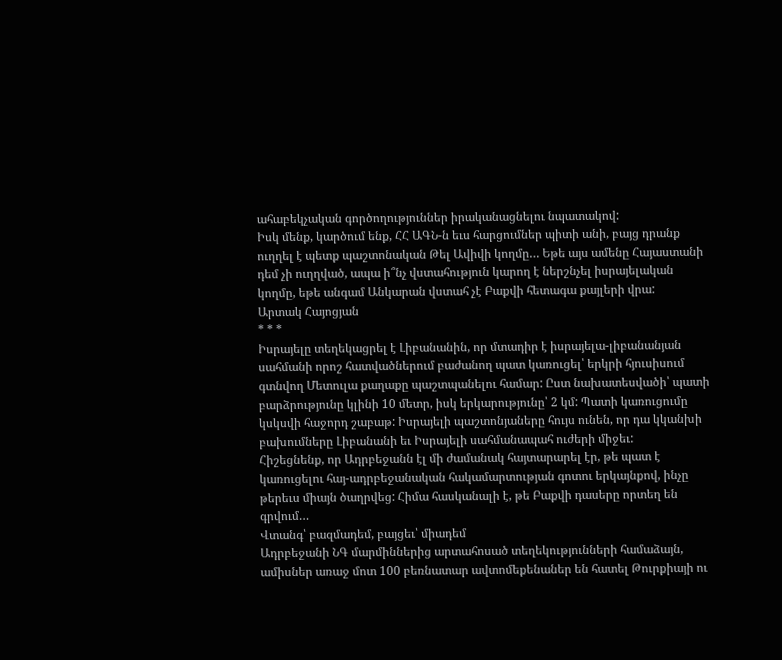ահաբեկչական գործողություններ իրականացնելու նպատակով:
Իսկ մենք, կարծում ենք, ՀՀ ԱԳՆ-ն եւս հարցումներ պիտի անի, բայց դրանք ուղղել է պետք պաշտոնական Թել Ավիվի կողմը… Եթե այս ամենը Հայաստանի դեմ չի ուղղված, ապա ի՞նչ վստահություն կարող է ներշնչել իսրայելական կողմը, եթե անգամ Անկարան վստահ չէ Բաքվի հետագա քայլերի վրա:
Արտակ Հայոցյան
* * *
Իսրայելը տեղեկացրել է Լիբանանին, որ մտադիր է իսրայելա-լիբանանյան սահմանի որոշ հատվածներում բաժանող պատ կառուցել՝ երկրի հյուսիսում գտնվող Մետուլա քաղաքը պաշտպանելու համար: Ըստ նախատեսվածի՝ պատի բարձրությունը կլինի 10 մետր, իսկ երկարությունը՝ 2 կմ: Պատի կառուցումը կսկսվի հաջորդ շաբաթ: Իսրայելի պաշտոնյաները հույս ունեն, որ դա կկանխի բախումները Լիբանանի եւ Իսրայելի սահմանապահ ուժերի միջեւ:
Հիշեցնենք, որ Ադրբեջանն էլ մի ժամանակ հայտարարել էր, թե պատ է կառուցելու հայ-ադրբեջանական հակամարտության գոտու երկայնքով, ինչը թերեւս միայն ծաղրվեց: Հիմա հասկանալի է, թե Բաքվի դասերը որտեղ են գրվում…
Վտանգ՝ բազմադեմ, բայցեւ՝ միադեմ
Ադրբեջանի ՆԳ մարմիններից արտահոսած տեղեկությունների համաձայն, ամիսներ առաջ մոտ 100 բեռնատար ավտոմեքենաներ են հատել Թուրքիայի ու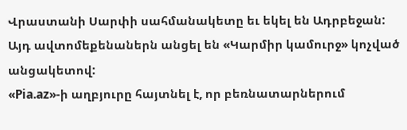Վրաստանի Սարփի սահմանակետը եւ եկել են Ադրբեջան: Այդ ավտոմեքենաներն անցել են «Կարմիր կամուրջ» կոչված անցակետով:
«Pia.az»-ի աղբյուրը հայտնել է, որ բեռնատարներում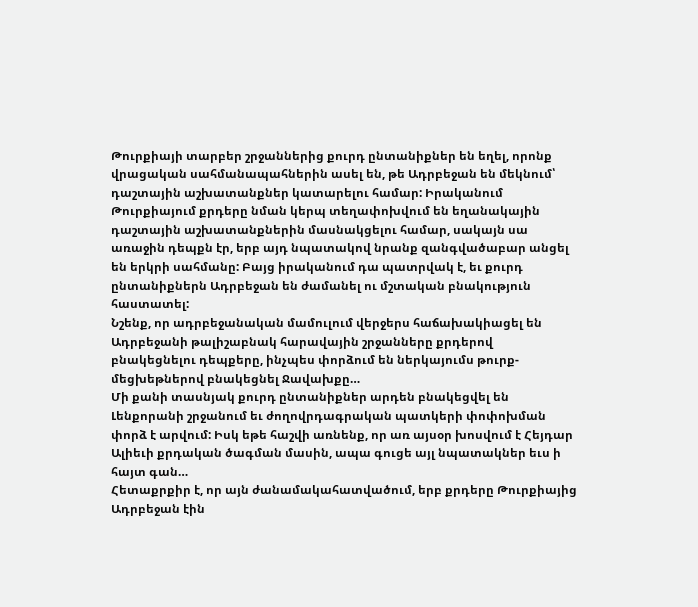Թուրքիայի տարբեր շրջաններից քուրդ ընտանիքներ են եղել, որոնք վրացական սահմանապահներին ասել են, թե Ադրբեջան են մեկնում՝ դաշտային աշխատանքներ կատարելու համար: Իրականում Թուրքիայում քրդերը նման կերպ տեղափոխվում են եղանակային դաշտային աշխատանքներին մասնակցելու համար, սակայն սա առաջին դեպքն էր, երբ այդ նպատակով նրանք զանգվածաբար անցել են երկրի սահմանը: Բայց իրականում դա պատրվակ է, եւ քուրդ ընտանիքներն Ադրբեջան են ժամանել ու մշտական բնակություն հաստատել:
Նշենք, որ ադրբեջանական մամուլում վերջերս հաճախակիացել են Ադրբեջանի թալիշաբնակ հարավային շրջանները քրդերով բնակեցնելու դեպքերը, ինչպես փորձում են ներկայումս թուրք-մեցխեթներով բնակեցնել Ջավախքը…
Մի քանի տասնյակ քուրդ ընտանիքներ արդեն բնակեցվել են Լենքորանի շրջանում եւ ժողովրդագրական պատկերի փոփոխման փորձ է արվում: Իսկ եթե հաշվի առնենք, որ առ այսօր խոսվում է Հեյդար Ալիեւի քրդական ծագման մասին, ապա գուցե այլ նպատակներ եւս ի հայտ գան…
Հետաքրքիր է, որ այն ժանամակահատվածում, երբ քրդերը Թուրքիայից Ադրբեջան էին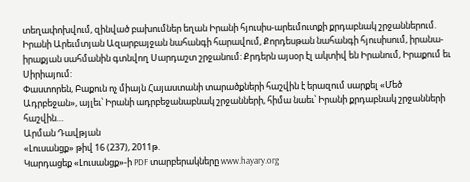տեղափոխվում, զինված բախումներ եղան Իրանի հյուսիս-արեւմուտքի քրդաբնակ շրջաններում. Իրանի Արեւմտյան Ազարբայջան նահանգի հարավում, Քորդեսթան նահանգի հյուսիսում, իրանա-իրաքյան սահմանին գտնվող Սարդաշտ շրջանում: Քրդերն այսօր էլ ակտիվ են Իրանում, Իրաքում եւ Սիրիայում:
Փաստորեն, Բաքուն ոչ միայն Հայաստանի տարածքների հաշվին է երազում սարքել «Մեծ Ադրբեջան», այլեւ՝ Իրանի ադրբեջանաբնակ շրջանների, հիմա նաեւ՝ Իրանի քրդաբնակ շրջանների հաշվին…
Արման Դավթյան
«Լուսանցք» թիվ 16 (237), 2011թ.
Կարդացեք «Լուսանցք»-ի PDF տարբերակները www.hayary.org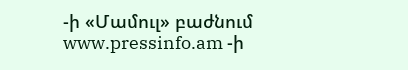-ի «Մամուլ» բաժնում www.pressinfo.am -ի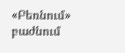«Բեռնում» բաժնում